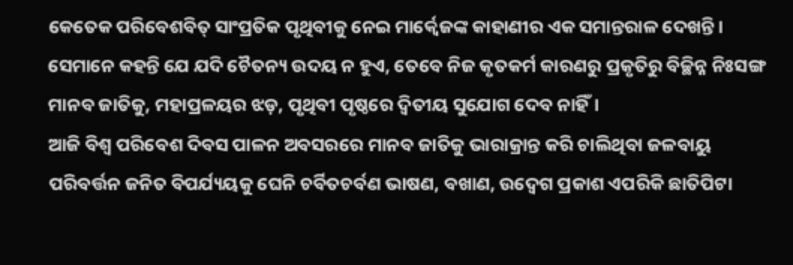କେତେକ ପରିବେଶବିତ୍ ସାଂପ୍ରତିକ ପୃଥିବୀକୁ ନେଇ ମାର୍କ୍ବେଜଙ୍କ କାହାଣୀର ଏକ ସମାନ୍ତରାଳ ଦେଖନ୍ତି। ସେମାନେ କହନ୍ତି ଯେ ଯଦି ଚୈତନ୍ୟ ଉଦୟ ନ ହୁଏ, ତେବେ ନିଜ କୃତକର୍ମ କାରଣରୁ ପ୍ରକୃତିରୁ ବିଚ୍ଛିନ୍ନ ନିଃସଙ୍ଗ ମାନବ ଜାତିକୁ, ମହାପ୍ରଳୟର ଝଡ଼, ପୃଥିବୀ ପୃଷ୍ଠରେ ଦ୍ବିତୀୟ ସୁଯୋଗ ଦେବ ନାହିଁ।
ଆଜି ବିଶ୍ବ ପରିବେଶ ଦିବସ ପାଳନ ଅବସରରେ ମାନବ ଜାତିକୁ ଭାରାକ୍ରାନ୍ତ କରି ଚାଲିଥିବା ଜଳବାୟୁ ପରିବର୍ତ୍ତନ ଜନିତ ବିପର୍ଯ୍ୟୟକୁ ଘେନି ଚର୍ବିତଚର୍ବଣ ଭାଷଣ, ବଖାଣ, ଉଦ୍ବେଗ ପ୍ରକାଶ ଏପରିକି ଛାତିପିଟା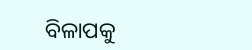ବିଳାପକୁ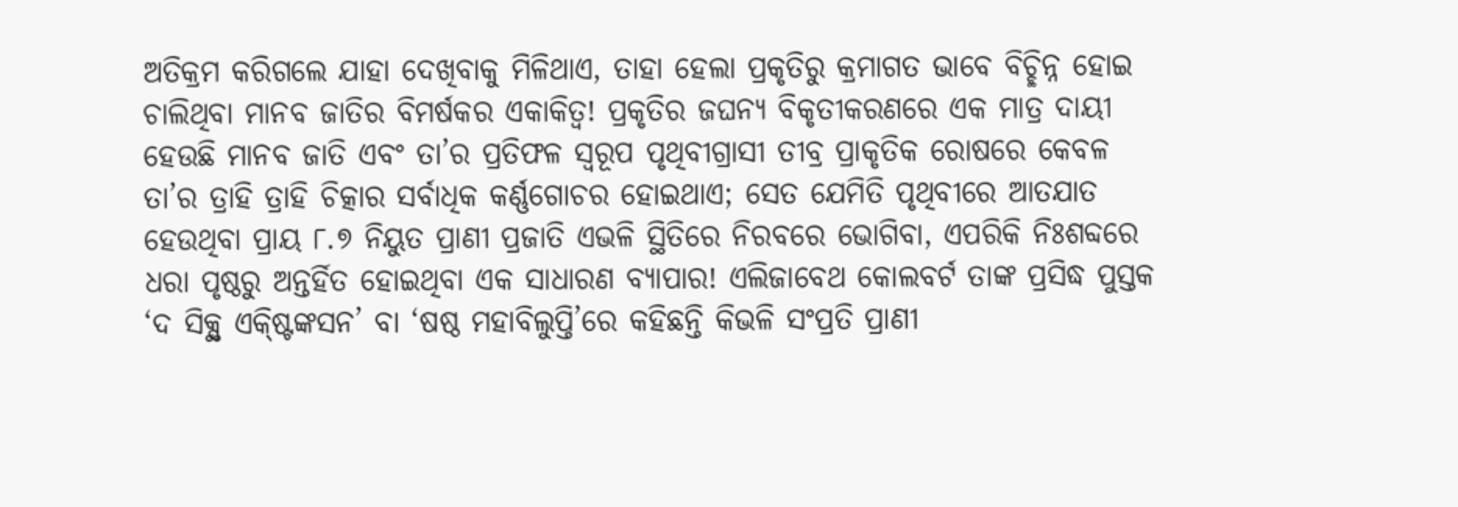ଅତିକ୍ରମ କରିଗଲେ ଯାହା ଦେଖିବାକୁ ମିଳିଥାଏ, ତାହା ହେଲା ପ୍ରକୃତିରୁ କ୍ରମାଗତ ଭାବେ ବିଚ୍ଛିନ୍ନ ହୋଇ ଚାଲିଥିବା ମାନବ ଜାତିର ବିମର୍ଷକର ଏକାକିତ୍ବ! ପ୍ରକୃତିର ଜଘନ୍ୟ ବିକୃତୀକରଣରେ ଏକ ମାତ୍ର ଦାୟୀ ହେଉଛି ମାନବ ଜାତି ଏବଂ ତା’ର ପ୍ରତିଫଳ ସ୍ବରୂପ ପୃଥିବୀଗ୍ରାସୀ ତୀବ୍ର ପ୍ରାକୃତିକ ରୋଷରେ କେବଳ ତା’ର ତ୍ରାହି ତ୍ରାହି ଚିତ୍କାର ସର୍ବାଧିକ କର୍ଣ୍ଣଗୋଚର ହୋଇଥାଏ; ସେତ ଯେମିତି ପୃଥିବୀରେ ଆତଯାତ ହେଉଥିବା ପ୍ରାୟ ୮.୭ ନିୟୁତ ପ୍ରାଣୀ ପ୍ରଜାତି ଏଭଳି ସ୍ଥିତିରେ ନିରବରେ ଭୋଗିବା, ଏପରିକି ନିଃଶବ୍ଦରେ ଧରା ପୃଷ୍ଠରୁ ଅନ୍ତର୍ହିତ ହୋଇଥିବା ଏକ ସାଧାରଣ ବ୍ୟାପାର! ଏଲିଜାବେଥ କୋଲବର୍ଟ ତାଙ୍କ ପ୍ରସିଦ୍ଧ ପୁସ୍ତକ ‘ଦ ସିକ୍ସ୍ଥ ଏକ୍ଷ୍ଟିଙ୍କସନ’ ବା ‘ଷଷ୍ଠ ମହାବିଲୁପ୍ତି’ରେ କହିଛନ୍ତି କିଭଳି ସଂପ୍ରତି ପ୍ରାଣୀ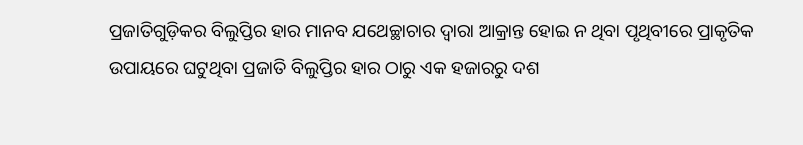ପ୍ରଜାତିଗୁଡ଼ିକର ବିଲୁପ୍ତିର ହାର ମାନବ ଯଥେଚ୍ଛାଚାର ଦ୍ବାରା ଆକ୍ରାନ୍ତ ହୋଇ ନ ଥିବା ପୃଥିବୀରେ ପ୍ରାକୃତିକ ଉପାୟରେ ଘଟୁଥିବା ପ୍ରଜାତି ବିଲୁପ୍ତିର ହାର ଠାରୁ ଏକ ହଜାରରୁ ଦଶ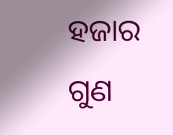ହଜାର ଗୁଣ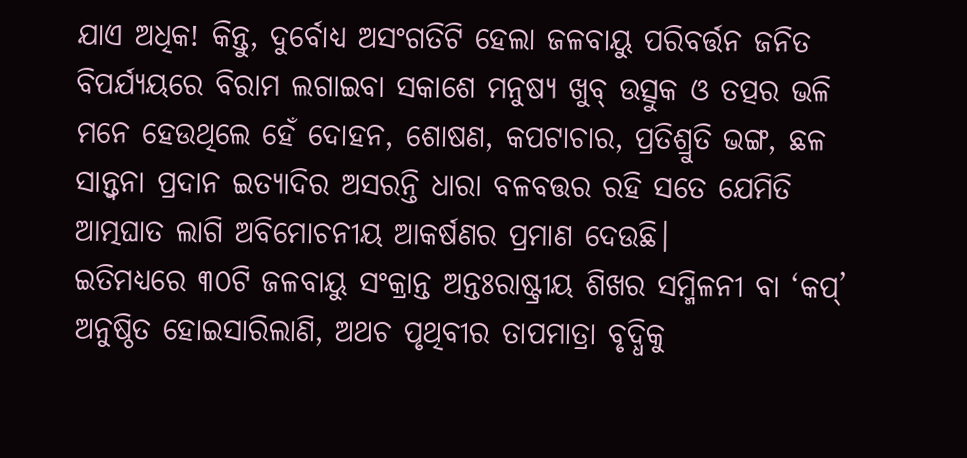ଯାଏ ଅଧିକ! କିନ୍ତୁ, ଦୁର୍ବୋଧ୍ୟ ଅସଂଗତିଟି ହେଲା ଜଳବାୟୁ ପରିବର୍ତ୍ତନ ଜନିତ ବିପର୍ଯ୍ୟୟରେ ବିରାମ ଲଗାଇବା ସକାଶେ ମନୁଷ୍ୟ ଖୁବ୍ ଉତ୍ସୁକ ଓ ତତ୍ପର ଭଳି ମନେ ହେଉଥିଲେ ହେଁ ଦୋହନ, ଶୋଷଣ, କପଟାଚାର, ପ୍ରତିଶ୍ରୁତି ଭଙ୍ଗ, ଛଳ ସାନ୍ତ୍ବନା ପ୍ରଦାନ ଇତ୍ୟାଦିର ଅସରନ୍ତି ଧାରା ବଳବତ୍ତର ରହି ସତେ ଯେମିତି ଆତ୍ମଘାତ ଲାଗି ଅବିମୋଚନୀୟ ଆକର୍ଷଣର ପ୍ରମାଣ ଦେଉଛି।
ଇତିମଧ୍ୟରେ ୩୦ଟି ଜଳବାୟୁ ସଂକ୍ରାନ୍ତ ଅନ୍ତଃରାଷ୍ଟ୍ରୀୟ ଶିଖର ସମ୍ମିଳନୀ ବା ‘କପ୍’ ଅନୁଷ୍ଠିତ ହୋଇସାରିଲାଣି, ଅଥଚ ପୃଥିବୀର ତାପମାତ୍ରା ବୃଦ୍ଧିକୁ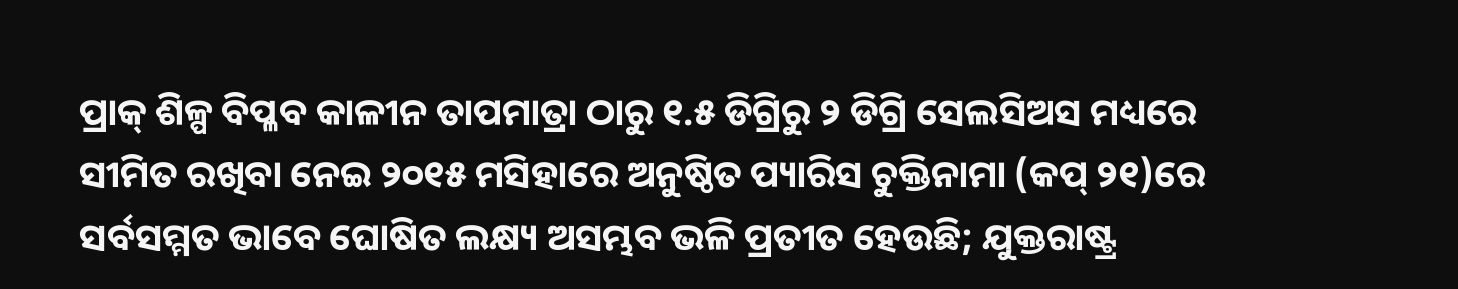ପ୍ରାକ୍ ଶିଳ୍ପ ବିପ୍ଳବ କାଳୀନ ତାପମାତ୍ରା ଠାରୁ ୧.୫ ଡିଗ୍ରିରୁ ୨ ଡିଗ୍ରି ସେଲସିଅସ ମଧ୍ୟରେ ସୀମିତ ରଖିବା ନେଇ ୨୦୧୫ ମସିହାରେ ଅନୁଷ୍ଠିତ ପ୍ୟାରିସ ଚୁକ୍ତିନାମା (କପ୍ ୨୧)ରେ ସର୍ବସମ୍ମତ ଭାବେ ଘୋଷିତ ଲକ୍ଷ୍ୟ ଅସମ୍ଭବ ଭଳି ପ୍ରତୀତ ହେଉଛି; ଯୁକ୍ତରାଷ୍ଟ୍ର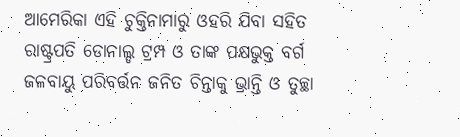ଆମେରିକା ଏହି ଚୁକ୍ତିନାମାରୁ ଓହରି ଯିବା ସହିତ ରାଷ୍ଟ୍ରପତି ଡୋନାଲ୍ଡ ଟ୍ରମ୍ପ ଓ ତାଙ୍କ ପକ୍ଷଭୁକ୍ତ ବର୍ଗ ଜଳବାୟୁ ପରିବର୍ତ୍ତନ ଜନିତ ଚିନ୍ତାକୁ ଭ୍ରାନ୍ତି ଓ ତୁଚ୍ଛା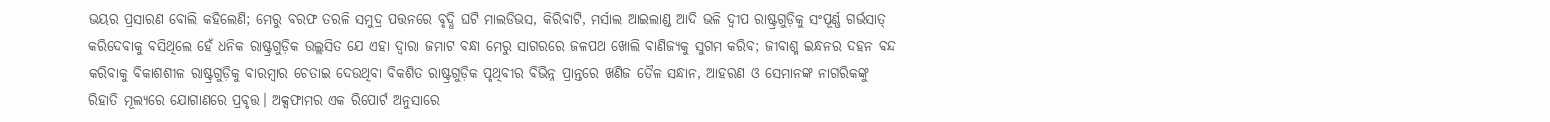ଭୟର ପ୍ରସାରଣ ବୋଲି କହିଲେଣି; ମେରୁ ବରଫ ତରଳି ସମୁଦ୍ର ପତ୍ତନରେ ବୃଦ୍ଧି ଘଟି ମାଲଡିଭସ, କିରିବାଟି, ମର୍ସାଲ ଆଇଲାଣ୍ଡ ଆଦି ଭଳି ଦ୍ବୀପ ରାଷ୍ଟ୍ରଗୁଡ଼ିକୁ ସଂପୂର୍ଣ୍ଣ ଗର୍ଭସାତ୍ କରିଦେବାକୁ ବସିଥିଲେ ହେଁ ଧନିକ ରାଷ୍ଟ୍ରଗୁଡ଼ିକ ଉଲ୍ଲସିତ ଯେ ଏହା ଦ୍ବାରା ଜମାଟ ବନ୍ଧା ମେରୁ ସାଗରରେ ଜଳପଥ ଖୋଲି ବାଣିଜ୍ୟକୁ ସୁଗମ କରିବ; ଜୀବାଶ୍ମ ଇନ୍ଧନର ଦହନ ବନ୍ଦ କରିବାକୁ ବିକାଶଶୀଳ ରାଷ୍ଟ୍ରଗୁଡ଼ିକୁ ବାରମ୍ବାର ଚେତାଇ ଦେଉଥିବା ବିକଶିତ ରାଷ୍ଟ୍ରଗୁଡ଼ିକ ପୃଥିବୀର ବିଭିନ୍ନ ପ୍ରାନ୍ତରେ ଖଣିଜ ତୈଳ ସନ୍ଧାନ, ଆହରଣ ଓ ସେମାନଙ୍କ ନାଗରିକଙ୍କୁ ରିହାତି ମୂଲ୍ୟରେ ଯୋଗାଣରେ ପ୍ରବୃତ୍ତ। ଅକ୍ସଫାମର ଏକ ରିପୋର୍ଟ ଅନୁସାରେ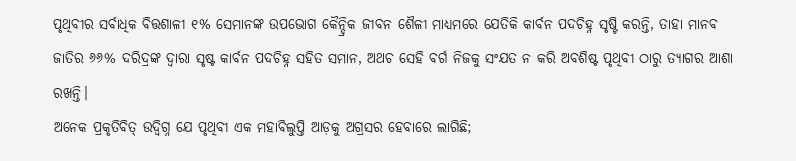ପୃଥିବୀର ସର୍ବାଧିକ ବିତ୍ତଶାଳୀ ୧% ସେମାନଙ୍କ ଉପଭୋଗ କୈନ୍ଦ୍ରିକ ଜୀବନ ଶୈଳୀ ମାଧ୍ୟମରେ ଯେତିକି କାର୍ବନ ପଦଚିହ୍ନ ସୃଷ୍ଟି କରନ୍ତି, ତାହା ମାନବ ଜାତିର ୬୬% ଦରିଦ୍ରଙ୍କ ଦ୍ବାରା ସୃଷ୍ଟ କାର୍ବନ ପଦଚିହ୍ନ ସହିତ ସମାନ, ଅଥଚ ସେହି ବର୍ଗ ନିଜକୁ ସଂଯତ ନ କରି ଅବଶିଷ୍ଟ ପୃଥିବୀ ଠାରୁ ତ୍ୟାଗର ଆଶା ରଖନ୍ତି।
ଅନେକ ପ୍ରକୃତିବିତ୍ ଉଦ୍ବିଗ୍ନ ଯେ ପୃଥିବୀ ଏକ ମହାବିଲୁପ୍ତି ଆଡ଼କୁ ଅଗ୍ରସର ହେବାରେ ଲାଗିଛି;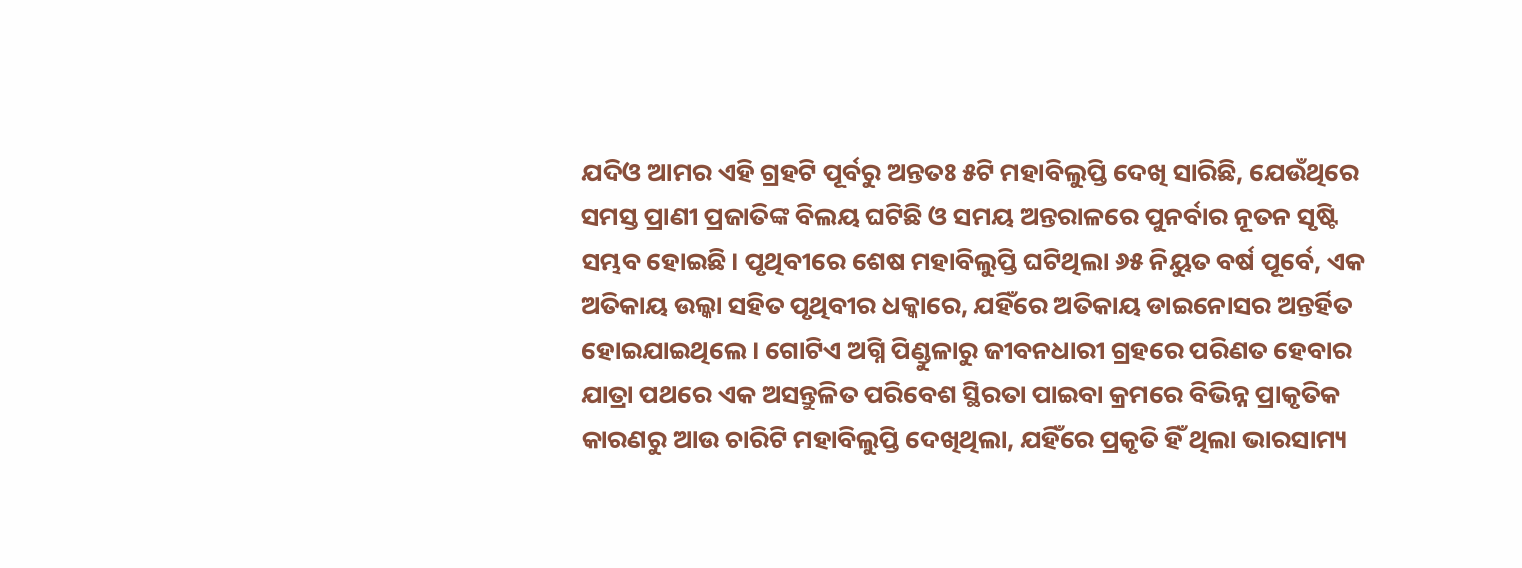ଯଦିଓ ଆମର ଏହି ଗ୍ରହଟି ପୂର୍ବରୁ ଅନ୍ତତଃ ୫ଟି ମହାବିଲୁପ୍ତି ଦେଖି ସାରିଛି, ଯେଉଁଥିରେ ସମସ୍ତ ପ୍ରାଣୀ ପ୍ରଜାତିଙ୍କ ବିଲୟ ଘଟିଛି ଓ ସମୟ ଅନ୍ତରାଳରେ ପୁନର୍ବାର ନୂତନ ସୃଷ୍ଟି ସମ୍ଭବ ହୋଇଛି। ପୃଥିବୀରେ ଶେଷ ମହାବିଲୁପ୍ତି ଘଟିଥିଲା ୬୫ ନିୟୁତ ବର୍ଷ ପୂର୍ବେ, ଏକ ଅତିକାୟ ଉଲ୍କା ସହିତ ପୃଥିବୀର ଧକ୍କାରେ, ଯହିଁରେ ଅତିକାୟ ଡାଇନୋସର ଅନ୍ତର୍ହିତ ହୋଇଯାଇଥିଲେ। ଗୋଟିଏ ଅଗ୍ନି ପିଣ୍ଡୁଳାରୁ ଜୀବନଧାରୀ ଗ୍ରହରେ ପରିଣତ ହେବାର ଯାତ୍ରା ପଥରେ ଏକ ଅସନ୍ତୁଳିତ ପରିବେଶ ସ୍ଥିରତା ପାଇବା କ୍ରମରେ ବିଭିନ୍ନ ପ୍ରାକୃତିକ କାରଣରୁ ଆଉ ଚାରିଟି ମହାବିଲୁପ୍ତି ଦେଖିଥିଲା, ଯହିଁରେ ପ୍ରକୃତି ହିଁ ଥିଲା ଭାରସାମ୍ୟ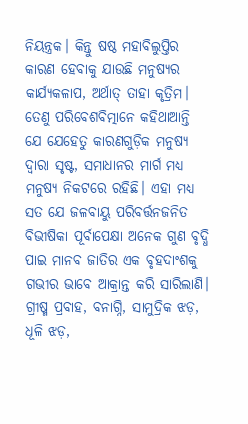ନିୟନ୍ତ୍ରକ। କିନ୍ତୁ ଷଷ୍ଠ ମହାବିଲୁପ୍ତିର କାରଣ ହେବାକୁ ଯାଉଛି ମନୁଷ୍ୟର କାର୍ଯ୍ୟକଳାପ, ଅର୍ଥାତ୍ ତାହା କୃତ୍ରିମ। ତେଣୁ ପରିବେଶବିତ୍ମାନେ କହିଥାଆନ୍ତି ଯେ ଯେହେତୁ କାରଣଗୁଡ଼ିକ ମନୁଷ୍ୟ ଦ୍ବାରା ସୃଷ୍ଟ, ସମାଧାନର ମାର୍ଗ ମଧ୍ୟ ମନୁଷ୍ୟ ନିକଟରେ ରହିଛି। ଏହା ମଧ୍ୟ ସତ ଯେ ଜଳବାୟୁ ପରିବର୍ତ୍ତନଜନିତ ବିଭୀଷିକା ପୂର୍ବାପେକ୍ଷା ଅନେକ ଗୁଣ ବୃଦ୍ଧି ପାଇ ମାନବ ଜାତିର ଏକ ବୃହଦାଂଶକୁ ଗଭୀର ଭାବେ ଆକ୍ରାନ୍ତ କରି ସାରିଲାଣି। ଗ୍ରୀଷ୍ମ ପ୍ରବାହ, ବନାଗ୍ନି, ସାମୁଦ୍ରିକ ଝଡ଼, ଧୂଳି ଝଡ଼,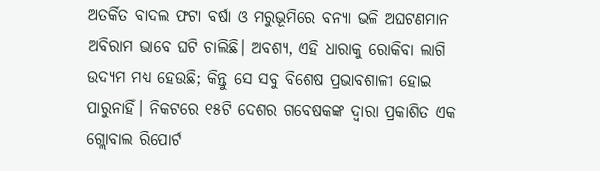ଅତର୍କିତ ବାଦଲ ଫଟା ବର୍ଷା ଓ ମରୁଭୂମିରେ ବନ୍ୟା ଭଳି ଅଘଟଣମାନ ଅବିରାମ ଭାବେ ଘଟି ଚାଲିଛି। ଅବଶ୍ୟ, ଏହି ଧାରାକୁ ରୋକିବା ଲାଗି ଉଦ୍ୟମ ମଧ୍ୟ ହେଉଛି; କିନ୍ତୁ ସେ ସବୁ ବିଶେଷ ପ୍ରଭାବଶାଳୀ ହୋଇ ପାରୁନାହିଁ। ନିକଟରେ ୧୫ଟି ଦେଶର ଗବେଷକଙ୍କ ଦ୍ବାରା ପ୍ରକାଶିତ ଏକ ଗ୍ଲୋବାଲ ରିପୋର୍ଟ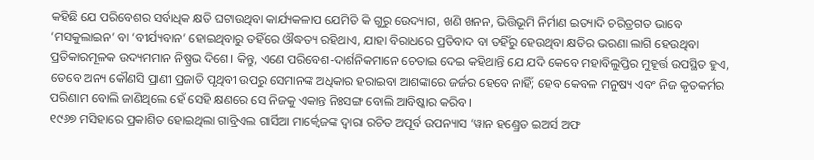କହିଛି ଯେ ପରିବେଶର ସର୍ବାଧିକ କ୍ଷତି ଘଟାଉଥିବା କାର୍ଯ୍ୟକଳାପ ଯେମିତି କି ଗୁରୁ ଉେଦ୍ୟାଗ, ଖଣି ଖନନ, ଭିତ୍ତିଭୂମି ନିର୍ମାଣ ଇତ୍ୟାଦି ଚରିତ୍ରଗତ ଭାବେ ‘ମସକୁଲାଇନ’ ବା ‘ବୀର୍ଯ୍ୟବାନ’ ହୋଇଥିବାରୁ ତହିଁରେ ଔଦ୍ଧତ୍ୟ ରହିଥାଏ, ଯାହା ବିରାଧରେ ପ୍ରତିବାଦ ବା ତହିଁରୁ ହେଉଥିବା କ୍ଷତିର ଭରଣା ଲାଗି ହେଉଥିବା ପ୍ରତିକାରମୂଳକ ଉଦ୍ୟମମାନ ନିଷ୍ପ୍ରଭ ଦିଶେ। କିନ୍ତୁ, ଏଣେ ପରିବେଶ-ଦାର୍ଶନିକମାନେ ଚେତାଇ ଦେଇ କହିଥାନ୍ତି ଯେ ଯଦି କେବେ ମହାବିଲୁପ୍ତିର ମୁହୂର୍ତ୍ତ ଉପସ୍ଥିତ ହୁଏ, ତେବେ ଅନ୍ୟ କୌଣସି ପ୍ରାଣୀ ପ୍ରଜାତି ପୃଥିବୀ ଉପରୁ ସେମାନଙ୍କ ଅଧିକାର ହରାଇବା ଆଶଙ୍କାରେ ଜର୍ଜର ହେବେ ନାହିଁ; ହେବ କେବଳ ମନୁଷ୍ୟ ଏବଂ ନିଜ କୃତକର୍ମର ପରିଣାମ ବୋଲି ଜାଣିଥିଲେ ହେଁ ସେହି କ୍ଷଣରେ ସେ ନିଜକୁ ଏକାନ୍ତ ନିଃସଙ୍ଗ ବୋଲି ଆବିଷ୍କାର କରିବ।
୧୯୬୭ ମସିହାରେ ପ୍ରକାଶିତ ହୋଇଥିଲା ଗାବ୍ରିଏଲ ଗାର୍ସିଆ ମାର୍କ୍ବେଜଙ୍କ ଦ୍ବାରା ରଚିତ ଅପୂର୍ବ ଉପନ୍ୟାସ ‘ୱାନ ହଣ୍ଡ୍ରେଡ ଇଅର୍ସ ଅଫ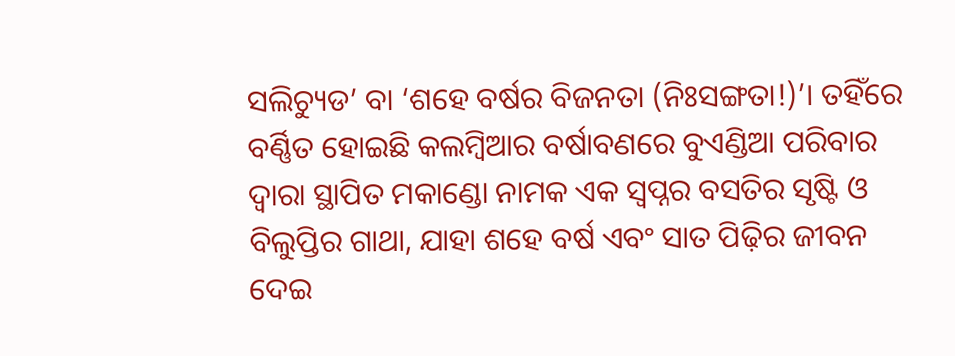ସଲିଚ୍ୟୁଡ’ ବା ‘ଶହେ ବର୍ଷର ବିଜନତା (ନିଃସଙ୍ଗତା!)’। ତହିଁରେ ବର୍ଣ୍ଣିତ ହୋଇଛି କଲମ୍ବିଆର ବର୍ଷାବଣରେ ବୁଏଣ୍ଡିଆ ପରିବାର ଦ୍ବାରା ସ୍ଥାପିତ ମକାଣ୍ଡୋ ନାମକ ଏକ ସ୍ବପ୍ନର ବସତିର ସୃଷ୍ଟି ଓ ବିଲୁପ୍ତିର ଗାଥା, ଯାହା ଶହେ ବର୍ଷ ଏବଂ ସାତ ପିଢ଼ିର ଜୀବନ ଦେଇ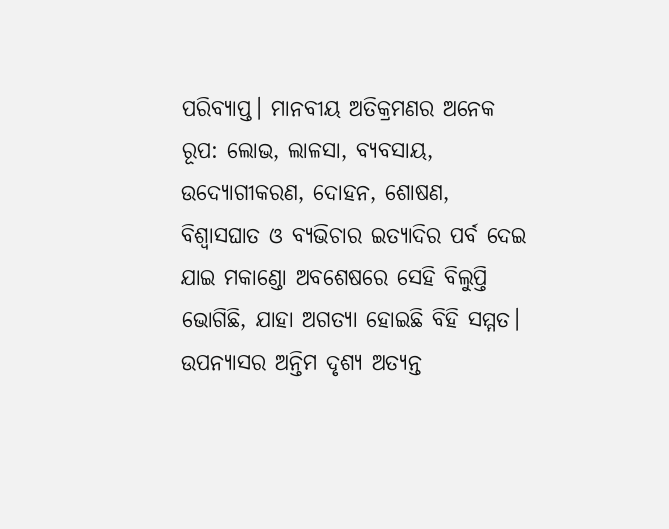ପରିବ୍ୟାପ୍ତ। ମାନବୀୟ ଅତିକ୍ରମଣର ଅନେକ ରୂପ: ଲୋଭ, ଲାଳସା, ବ୍ୟବସାୟ, ଉଦ୍ୟୋଗୀକରଣ, ଦୋହନ, ଶୋଷଣ, ବିଶ୍ବାସଘାତ ଓ ବ୍ୟଭିଚାର ଇତ୍ୟାଦିର ପର୍ବ ଦେଇ ଯାଇ ମକାଣ୍ଡୋ ଅବଶେଷରେ ସେହି ବିଲୁପ୍ତି ଭୋଗିଛି, ଯାହା ଅଗତ୍ୟା ହୋଇଛି ବିହି ସମ୍ମତ। ଉପନ୍ୟାସର ଅନ୍ତିମ ଦୃଶ୍ୟ ଅତ୍ୟନ୍ତ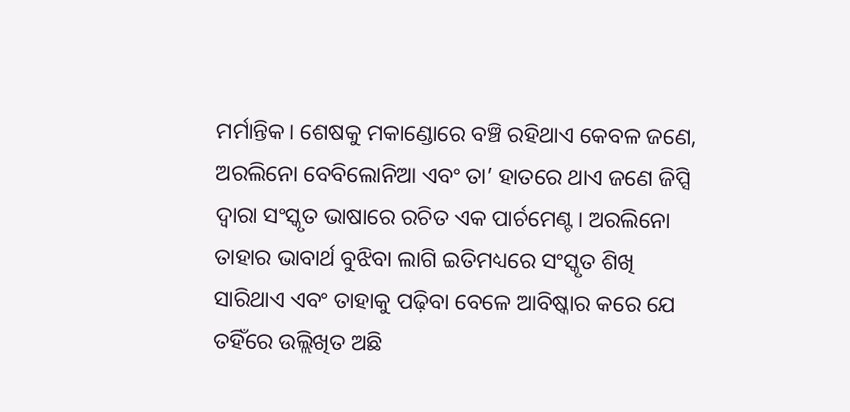ମର୍ମାନ୍ତିକ। ଶେଷକୁ ମକାଣ୍ଡୋରେ ବଞ୍ଚି ରହିଥାଏ କେବଳ ଜଣେ, ଅରଲିନୋ ବେବିଲୋନିଆ ଏବଂ ତା’ ହାତରେ ଥାଏ ଜଣେ ଜିପ୍ସି ଦ୍ବାରା ସଂସ୍କୃତ ଭାଷାରେ ରଚିତ ଏକ ପାର୍ଚମେଣ୍ଟ। ଅରଲିନୋ ତାହାର ଭାବାର୍ଥ ବୁଝିବା ଲାଗି ଇତିମଧ୍ୟରେ ସଂସ୍କୃତ ଶିଖି ସାରିଥାଏ ଏବଂ ତାହାକୁ ପଢ଼ିବା ବେଳେ ଆବିଷ୍କାର କରେ ଯେ ତହିଁରେ ଉଲ୍ଲିଖିତ ଅଛି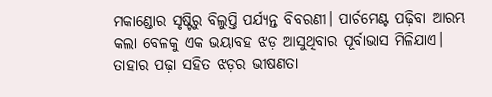ମକାଣ୍ଡୋର ସୃଷ୍ଟିରୁ ବିଲୁପ୍ତି ପର୍ଯ୍ୟନ୍ତ ବିବରଣୀ। ପାର୍ଚମେଣ୍ଟ ପଢ଼ିବା ଆରମ୍ଭ କଲା ବେଳକୁ ଏକ ଭୟାବହ ଝଡ଼ ଆସୁଥିବାର ପୂର୍ବାଭାସ ମିଳିଯାଏ। ତାହାର ପଢ଼ା ସହିତ ଝଡ଼ର ଭୀଷଣତା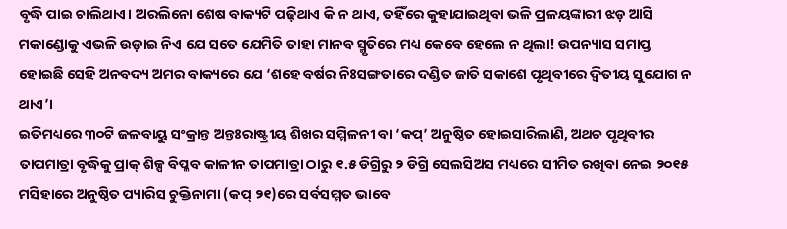ବୃଦ୍ଧି ପାଇ ଚାଲିଥାଏ। ଅରଲିନୋ ଶେଷ ବାକ୍ୟଟି ପଢ଼ିଥାଏ କି ନ ଥାଏ, ତହିଁରେ କୁହାଯାଇଥିବା ଭଳି ପ୍ରଳୟଙ୍କାରୀ ଝଡ଼ ଆସି ମକାଣ୍ଡୋକୁ ଏଭଳି ଉଡ଼ାଇ ନିଏ ଯେ ସତେ ଯେମିତି ତାହା ମାନବ ସ୍ମୃତିରେ ମଧ୍ୟ କେବେ ହେଲେ ନ ଥିଲା! ଉପନ୍ୟାସ ସମାପ୍ତ ହୋଇଛି ସେହି ଅନବଦ୍ୟ ଅମର ବାକ୍ୟରେ ଯେ ‘ଶହେ ବର୍ଷର ନିଃସଙ୍ଗତାରେ ଦଣ୍ଡିତ ଜାତି ସକାଶେ ପୃଥିବୀରେ ଦ୍ବିତୀୟ ସୁଯୋଗ ନ ଥାଏ’।
ଇତିମଧ୍ୟରେ ୩୦ଟି ଜଳବାୟୁ ସଂକ୍ରାନ୍ତ ଅନ୍ତଃରାଷ୍ଟ୍ରୀୟ ଶିଖର ସମ୍ମିଳନୀ ବା ‘କପ୍’ ଅନୁଷ୍ଠିତ ହୋଇସାରିଲାଣି, ଅଥଚ ପୃଥିବୀର ତାପମାତ୍ରା ବୃଦ୍ଧିକୁ ପ୍ରାକ୍ ଶିଳ୍ପ ବିପ୍ଳବ କାଳୀନ ତାପମାତ୍ରା ଠାରୁ ୧.୫ ଡିଗ୍ରିରୁ ୨ ଡିଗ୍ରି ସେଲସିଅସ ମଧ୍ୟରେ ସୀମିତ ରଖିବା ନେଇ ୨୦୧୫ ମସିହାରେ ଅନୁଷ୍ଠିତ ପ୍ୟାରିସ ଚୁକ୍ତିନାମା (କପ୍ ୨୧)ରେ ସର୍ବସମ୍ମତ ଭାବେ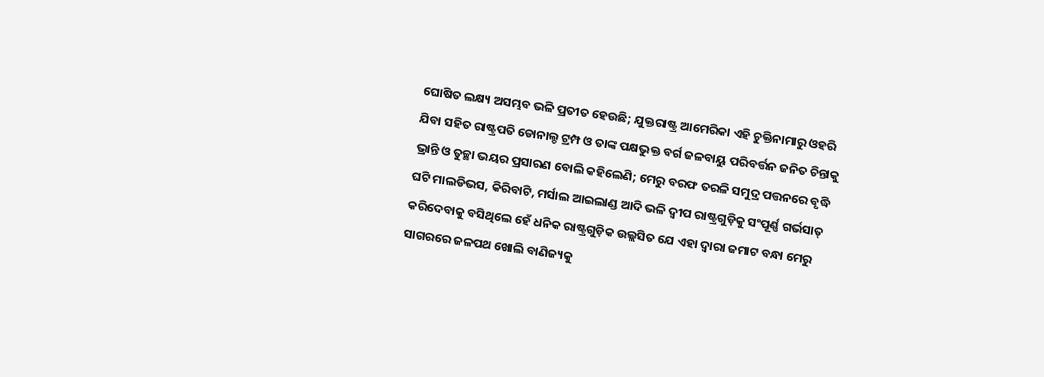ଘୋଷିତ ଲକ୍ଷ୍ୟ ଅସମ୍ଭବ ଭଳି ପ୍ରତୀତ ହେଉଛି; ଯୁକ୍ତରାଷ୍ଟ୍ର ଆମେରିକା ଏହି ଚୁକ୍ତିନାମାରୁ ଓହରି ଯିବା ସହିତ ରାଷ୍ଟ୍ରପତି ଡୋନାଲ୍ଡ ଟ୍ରମ୍ପ ଓ ତାଙ୍କ ପକ୍ଷଭୁକ୍ତ ବର୍ଗ ଜଳବାୟୁ ପରିବର୍ତ୍ତନ ଜନିତ ଚିନ୍ତାକୁ ଭ୍ରାନ୍ତି ଓ ତୁଚ୍ଛା ଭୟର ପ୍ରସାରଣ ବୋଲି କହିଲେଣି; ମେରୁ ବରଫ ତରଳି ସମୁଦ୍ର ପତ୍ତନରେ ବୃଦ୍ଧି ଘଟି ମାଲଡିଭସ, କିରିବାଟି, ମର୍ସାଲ ଆଇଲାଣ୍ଡ ଆଦି ଭଳି ଦ୍ବୀପ ରାଷ୍ଟ୍ରଗୁଡ଼ିକୁ ସଂପୂର୍ଣ୍ଣ ଗର୍ଭସାତ୍ କରିଦେବାକୁ ବସିଥିଲେ ହେଁ ଧନିକ ରାଷ୍ଟ୍ରଗୁଡ଼ିକ ଉଲ୍ଲସିତ ଯେ ଏହା ଦ୍ବାରା ଜମାଟ ବନ୍ଧା ମେରୁ ସାଗରରେ ଜଳପଥ ଖୋଲି ବାଣିଜ୍ୟକୁ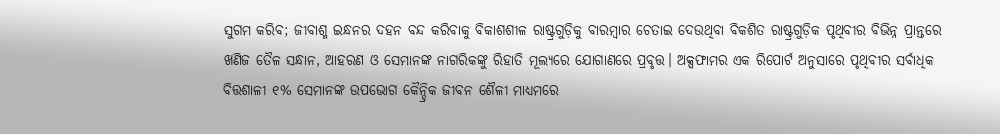ସୁଗମ କରିବ; ଜୀବାଶ୍ମ ଇନ୍ଧନର ଦହନ ବନ୍ଦ କରିବାକୁ ବିକାଶଶୀଳ ରାଷ୍ଟ୍ରଗୁଡ଼ିକୁ ବାରମ୍ବାର ଚେତାଇ ଦେଉଥିବା ବିକଶିତ ରାଷ୍ଟ୍ରଗୁଡ଼ିକ ପୃଥିବୀର ବିଭିନ୍ନ ପ୍ରାନ୍ତରେ ଖଣିଜ ତୈଳ ସନ୍ଧାନ, ଆହରଣ ଓ ସେମାନଙ୍କ ନାଗରିକଙ୍କୁ ରିହାତି ମୂଲ୍ୟରେ ଯୋଗାଣରେ ପ୍ରବୃତ୍ତ। ଅକ୍ସଫାମର ଏକ ରିପୋର୍ଟ ଅନୁସାରେ ପୃଥିବୀର ସର୍ବାଧିକ ବିତ୍ତଶାଳୀ ୧% ସେମାନଙ୍କ ଉପଭୋଗ କୈନ୍ଦ୍ରିକ ଜୀବନ ଶୈଳୀ ମାଧ୍ୟମରେ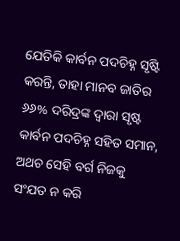ଯେତିକି କାର୍ବନ ପଦଚିହ୍ନ ସୃଷ୍ଟି କରନ୍ତି, ତାହା ମାନବ ଜାତିର ୬୬% ଦରିଦ୍ରଙ୍କ ଦ୍ବାରା ସୃଷ୍ଟ କାର୍ବନ ପଦଚିହ୍ନ ସହିତ ସମାନ, ଅଥଚ ସେହି ବର୍ଗ ନିଜକୁ ସଂଯତ ନ କରି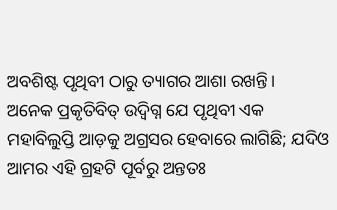ଅବଶିଷ୍ଟ ପୃଥିବୀ ଠାରୁ ତ୍ୟାଗର ଆଶା ରଖନ୍ତି।
ଅନେକ ପ୍ରକୃତିବିତ୍ ଉଦ୍ବିଗ୍ନ ଯେ ପୃଥିବୀ ଏକ ମହାବିଲୁପ୍ତି ଆଡ଼କୁ ଅଗ୍ରସର ହେବାରେ ଲାଗିଛି; ଯଦିଓ ଆମର ଏହି ଗ୍ରହଟି ପୂର୍ବରୁ ଅନ୍ତତଃ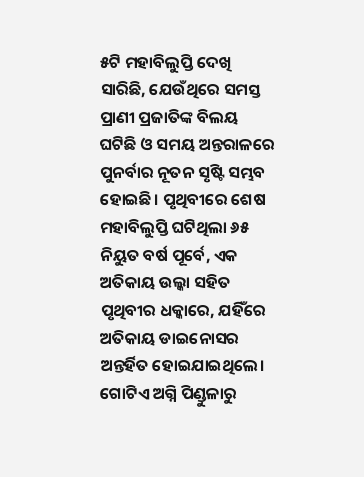୫ଟି ମହାବିଲୁପ୍ତି ଦେଖି ସାରିଛି, ଯେଉଁଥିରେ ସମସ୍ତ ପ୍ରାଣୀ ପ୍ରଜାତିଙ୍କ ବିଲୟ ଘଟିଛି ଓ ସମୟ ଅନ୍ତରାଳରେ ପୁନର୍ବାର ନୂତନ ସୃଷ୍ଟି ସମ୍ଭବ ହୋଇଛି। ପୃଥିବୀରେ ଶେଷ ମହାବିଲୁପ୍ତି ଘଟିଥିଲା ୬୫ ନିୟୁତ ବର୍ଷ ପୂର୍ବେ, ଏକ ଅତିକାୟ ଉଲ୍କା ସହିତ ପୃଥିବୀର ଧକ୍କାରେ, ଯହିଁରେ ଅତିକାୟ ଡାଇନୋସର ଅନ୍ତର୍ହିତ ହୋଇଯାଇଥିଲେ। ଗୋଟିଏ ଅଗ୍ନି ପିଣ୍ଡୁଳାରୁ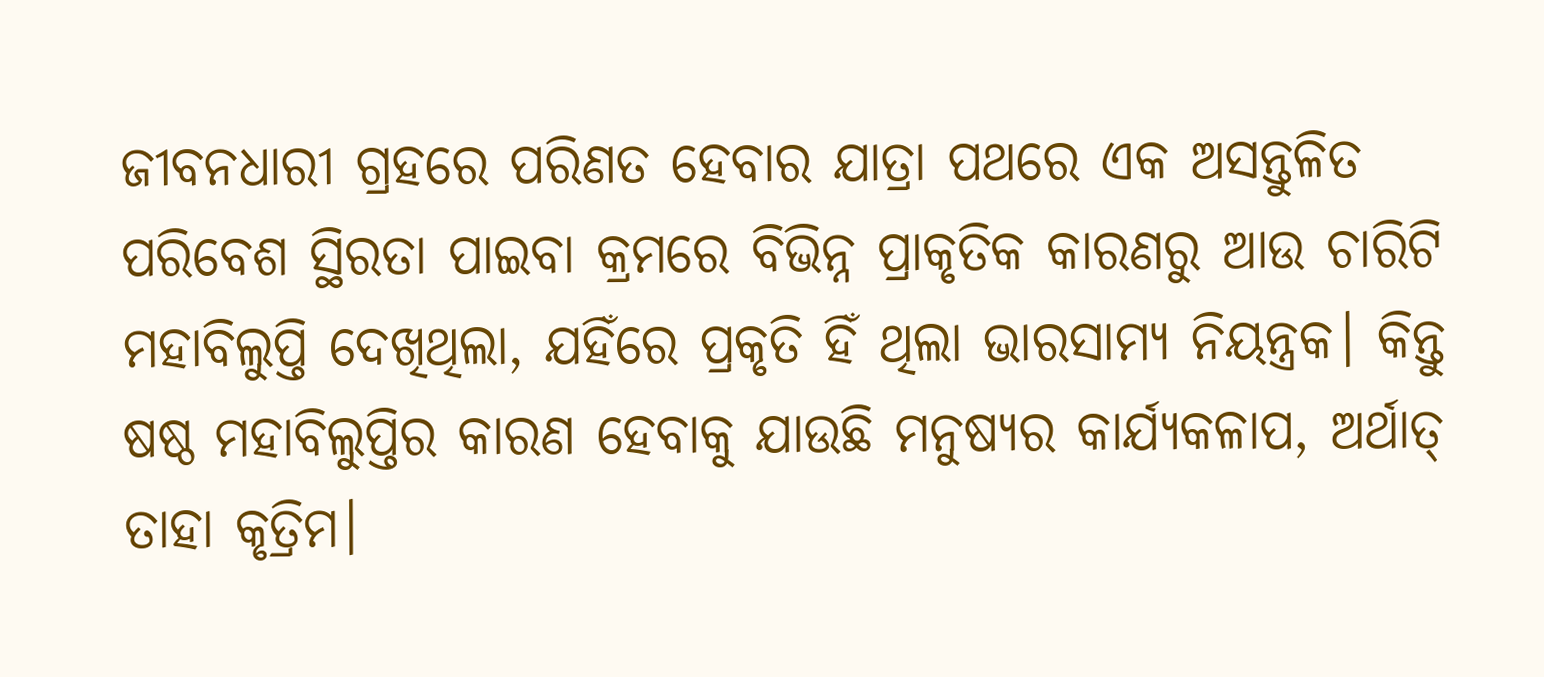ଜୀବନଧାରୀ ଗ୍ରହରେ ପରିଣତ ହେବାର ଯାତ୍ରା ପଥରେ ଏକ ଅସନ୍ତୁଳିତ ପରିବେଶ ସ୍ଥିରତା ପାଇବା କ୍ରମରେ ବିଭିନ୍ନ ପ୍ରାକୃତିକ କାରଣରୁ ଆଉ ଚାରିଟି ମହାବିଲୁପ୍ତି ଦେଖିଥିଲା, ଯହିଁରେ ପ୍ରକୃତି ହିଁ ଥିଲା ଭାରସାମ୍ୟ ନିୟନ୍ତ୍ରକ। କିନ୍ତୁ ଷଷ୍ଠ ମହାବିଲୁପ୍ତିର କାରଣ ହେବାକୁ ଯାଉଛି ମନୁଷ୍ୟର କାର୍ଯ୍ୟକଳାପ, ଅର୍ଥାତ୍ ତାହା କୃତ୍ରିମ।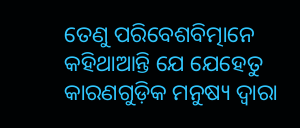ତେଣୁ ପରିବେଶବିତ୍ମାନେ କହିଥାଆନ୍ତି ଯେ ଯେହେତୁ କାରଣଗୁଡ଼ିକ ମନୁଷ୍ୟ ଦ୍ବାରା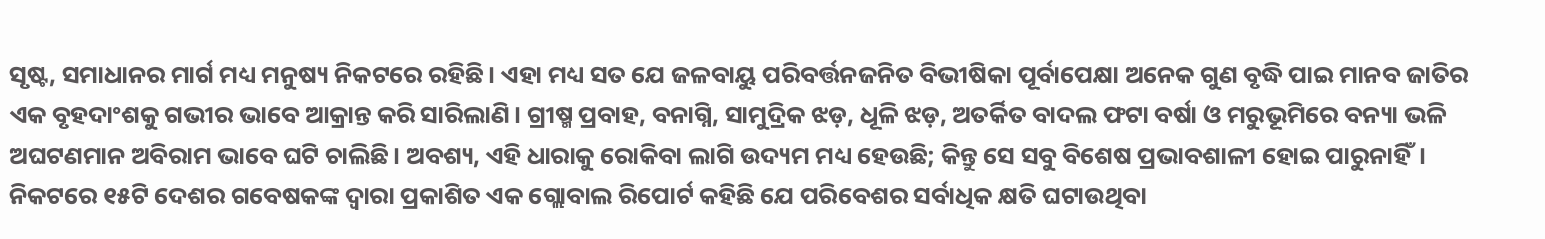ସୃଷ୍ଟ, ସମାଧାନର ମାର୍ଗ ମଧ୍ୟ ମନୁଷ୍ୟ ନିକଟରେ ରହିଛି। ଏହା ମଧ୍ୟ ସତ ଯେ ଜଳବାୟୁ ପରିବର୍ତ୍ତନଜନିତ ବିଭୀଷିକା ପୂର୍ବାପେକ୍ଷା ଅନେକ ଗୁଣ ବୃଦ୍ଧି ପାଇ ମାନବ ଜାତିର ଏକ ବୃହଦାଂଶକୁ ଗଭୀର ଭାବେ ଆକ୍ରାନ୍ତ କରି ସାରିଲାଣି। ଗ୍ରୀଷ୍ମ ପ୍ରବାହ, ବନାଗ୍ନି, ସାମୁଦ୍ରିକ ଝଡ଼, ଧୂଳି ଝଡ଼, ଅତର୍କିତ ବାଦଲ ଫଟା ବର୍ଷା ଓ ମରୁଭୂମିରେ ବନ୍ୟା ଭଳି ଅଘଟଣମାନ ଅବିରାମ ଭାବେ ଘଟି ଚାଲିଛି। ଅବଶ୍ୟ, ଏହି ଧାରାକୁ ରୋକିବା ଲାଗି ଉଦ୍ୟମ ମଧ୍ୟ ହେଉଛି; କିନ୍ତୁ ସେ ସବୁ ବିଶେଷ ପ୍ରଭାବଶାଳୀ ହୋଇ ପାରୁନାହିଁ। ନିକଟରେ ୧୫ଟି ଦେଶର ଗବେଷକଙ୍କ ଦ୍ବାରା ପ୍ରକାଶିତ ଏକ ଗ୍ଲୋବାଲ ରିପୋର୍ଟ କହିଛି ଯେ ପରିବେଶର ସର୍ବାଧିକ କ୍ଷତି ଘଟାଉଥିବା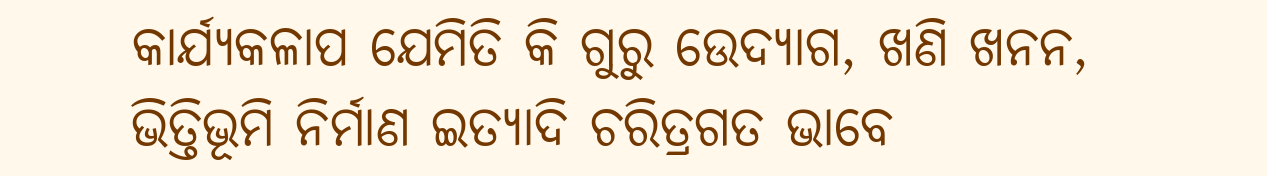କାର୍ଯ୍ୟକଳାପ ଯେମିତି କି ଗୁରୁ ଉେଦ୍ୟାଗ, ଖଣି ଖନନ, ଭିତ୍ତିଭୂମି ନିର୍ମାଣ ଇତ୍ୟାଦି ଚରିତ୍ରଗତ ଭାବେ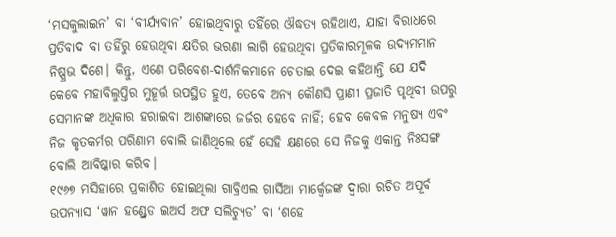‘ମସକୁଲାଇନ’ ବା ‘ବୀର୍ଯ୍ୟବାନ’ ହୋଇଥିବାରୁ ତହିଁରେ ଔଦ୍ଧତ୍ୟ ରହିଥାଏ, ଯାହା ବିରାଧରେ ପ୍ରତିବାଦ ବା ତହିଁରୁ ହେଉଥିବା କ୍ଷତିର ଭରଣା ଲାଗି ହେଉଥିବା ପ୍ରତିକାରମୂଳକ ଉଦ୍ୟମମାନ ନିଷ୍ପ୍ରଭ ଦିଶେ। କିନ୍ତୁ, ଏଣେ ପରିବେଶ-ଦାର୍ଶନିକମାନେ ଚେତାଇ ଦେଇ କହିଥାନ୍ତି ଯେ ଯଦି କେବେ ମହାବିଲୁପ୍ତିର ମୁହୂର୍ତ୍ତ ଉପସ୍ଥିତ ହୁଏ, ତେବେ ଅନ୍ୟ କୌଣସି ପ୍ରାଣୀ ପ୍ରଜାତି ପୃଥିବୀ ଉପରୁ ସେମାନଙ୍କ ଅଧିକାର ହରାଇବା ଆଶଙ୍କାରେ ଜର୍ଜର ହେବେ ନାହିଁ; ହେବ କେବଳ ମନୁଷ୍ୟ ଏବଂ ନିଜ କୃତକର୍ମର ପରିଣାମ ବୋଲି ଜାଣିଥିଲେ ହେଁ ସେହି କ୍ଷଣରେ ସେ ନିଜକୁ ଏକାନ୍ତ ନିଃସଙ୍ଗ ବୋଲି ଆବିଷ୍କାର କରିବ।
୧୯୬୭ ମସିହାରେ ପ୍ରକାଶିତ ହୋଇଥିଲା ଗାବ୍ରିଏଲ ଗାର୍ସିଆ ମାର୍କ୍ବେଜଙ୍କ ଦ୍ବାରା ରଚିତ ଅପୂର୍ବ ଉପନ୍ୟାସ ‘ୱାନ ହଣ୍ଡ୍ରେଡ ଇଅର୍ସ ଅଫ ସଲିଚ୍ୟୁଡ’ ବା ‘ଶହେ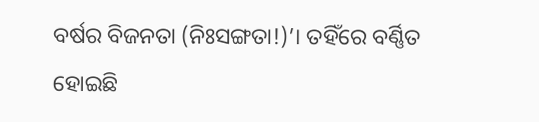ବର୍ଷର ବିଜନତା (ନିଃସଙ୍ଗତା!)’। ତହିଁରେ ବର୍ଣ୍ଣିତ ହୋଇଛି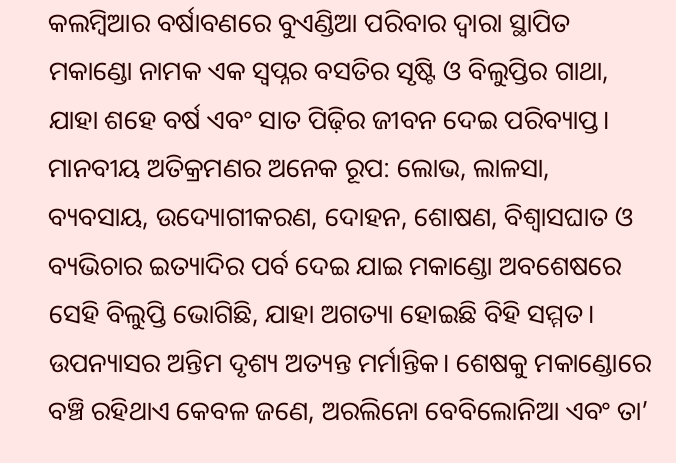କଲମ୍ବିଆର ବର୍ଷାବଣରେ ବୁଏଣ୍ଡିଆ ପରିବାର ଦ୍ବାରା ସ୍ଥାପିତ ମକାଣ୍ଡୋ ନାମକ ଏକ ସ୍ବପ୍ନର ବସତିର ସୃଷ୍ଟି ଓ ବିଲୁପ୍ତିର ଗାଥା, ଯାହା ଶହେ ବର୍ଷ ଏବଂ ସାତ ପିଢ଼ିର ଜୀବନ ଦେଇ ପରିବ୍ୟାପ୍ତ। ମାନବୀୟ ଅତିକ୍ରମଣର ଅନେକ ରୂପ: ଲୋଭ, ଲାଳସା, ବ୍ୟବସାୟ, ଉଦ୍ୟୋଗୀକରଣ, ଦୋହନ, ଶୋଷଣ, ବିଶ୍ବାସଘାତ ଓ ବ୍ୟଭିଚାର ଇତ୍ୟାଦିର ପର୍ବ ଦେଇ ଯାଇ ମକାଣ୍ଡୋ ଅବଶେଷରେ ସେହି ବିଲୁପ୍ତି ଭୋଗିଛି, ଯାହା ଅଗତ୍ୟା ହୋଇଛି ବିହି ସମ୍ମତ। ଉପନ୍ୟାସର ଅନ୍ତିମ ଦୃଶ୍ୟ ଅତ୍ୟନ୍ତ ମର୍ମାନ୍ତିକ। ଶେଷକୁ ମକାଣ୍ଡୋରେ ବଞ୍ଚି ରହିଥାଏ କେବଳ ଜଣେ, ଅରଲିନୋ ବେବିଲୋନିଆ ଏବଂ ତା’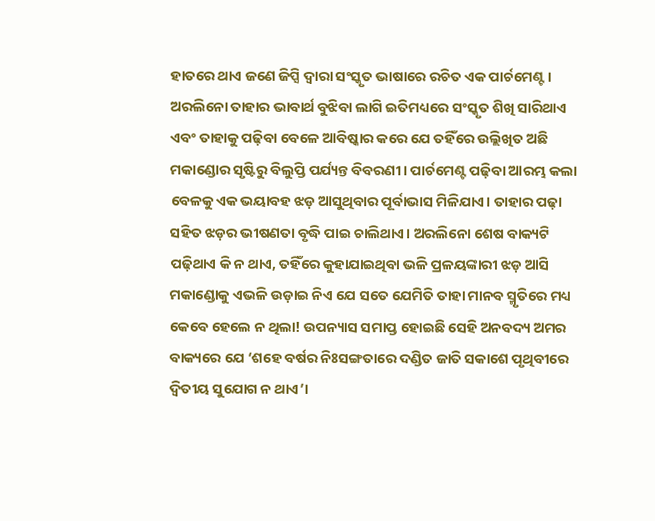ହାତରେ ଥାଏ ଜଣେ ଜିପ୍ସି ଦ୍ବାରା ସଂସ୍କୃତ ଭାଷାରେ ରଚିତ ଏକ ପାର୍ଚମେଣ୍ଟ। ଅରଲିନୋ ତାହାର ଭାବାର୍ଥ ବୁଝିବା ଲାଗି ଇତିମଧ୍ୟରେ ସଂସ୍କୃତ ଶିଖି ସାରିଥାଏ ଏବଂ ତାହାକୁ ପଢ଼ିବା ବେଳେ ଆବିଷ୍କାର କରେ ଯେ ତହିଁରେ ଉଲ୍ଲିଖିତ ଅଛି ମକାଣ୍ଡୋର ସୃଷ୍ଟିରୁ ବିଲୁପ୍ତି ପର୍ଯ୍ୟନ୍ତ ବିବରଣୀ। ପାର୍ଚମେଣ୍ଟ ପଢ଼ିବା ଆରମ୍ଭ କଲା ବେଳକୁ ଏକ ଭୟାବହ ଝଡ଼ ଆସୁଥିବାର ପୂର୍ବାଭାସ ମିଳିଯାଏ। ତାହାର ପଢ଼ା ସହିତ ଝଡ଼ର ଭୀଷଣତା ବୃଦ୍ଧି ପାଇ ଚାଲିଥାଏ। ଅରଲିନୋ ଶେଷ ବାକ୍ୟଟି ପଢ଼ିଥାଏ କି ନ ଥାଏ, ତହିଁରେ କୁହାଯାଇଥିବା ଭଳି ପ୍ରଳୟଙ୍କାରୀ ଝଡ଼ ଆସି ମକାଣ୍ଡୋକୁ ଏଭଳି ଉଡ଼ାଇ ନିଏ ଯେ ସତେ ଯେମିତି ତାହା ମାନବ ସ୍ମୃତିରେ ମଧ୍ୟ କେବେ ହେଲେ ନ ଥିଲା! ଉପନ୍ୟାସ ସମାପ୍ତ ହୋଇଛି ସେହି ଅନବଦ୍ୟ ଅମର ବାକ୍ୟରେ ଯେ ‘ଶହେ ବର୍ଷର ନିଃସଙ୍ଗତାରେ ଦଣ୍ଡିତ ଜାତି ସକାଶେ ପୃଥିବୀରେ ଦ୍ବିତୀୟ ସୁଯୋଗ ନ ଥାଏ’।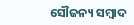ସୌଜନ୍ୟ ସମ୍ବାଦ